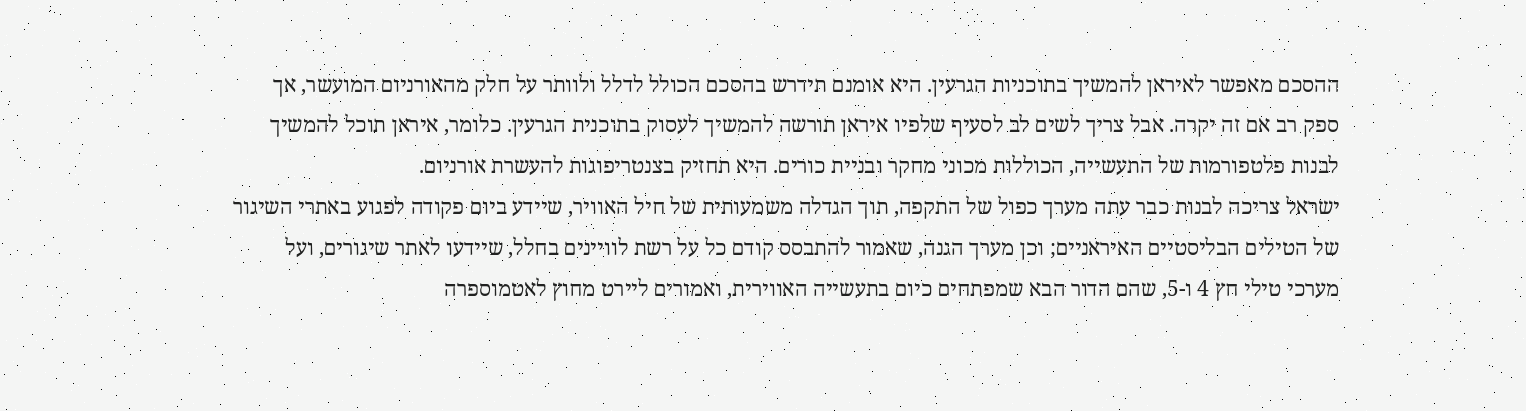ההסכם מאפשר לאיראן להמשיך בתוכניות הגרעין. היא אומנם תידרש בהסכם הכולל לדלל ולוותר על חלק מהאורניום המועשר, אך ספק רב אם זה יקרה. אבל צריך לשים לב לסעיף שלפיו איראן תורשה להמשיך לעסוק בתוכנית הגרעין. כלומר, איראן תוכל להמשיך לבנות פלטפורמות של התעשייה, הכוללות מכוני מחקר ובניית כורים. היא תחזיק בצנטריפוגות להעשרת אורניום.
ישראל צריכה לבנות כבר עתה מערך כפול של התקפה, תוך הגדלה משמעותית של חיל האוויר, שיידע ביום פקודה לפגוע באתרי השיגור של הטילים הבליסטיים האיראניים; וכן מערך הגנה, שאמור להתבסס קודם כל על רשת לוויינים בחלל, שיידעו לאתר שיגורים, ועל מערכי טילי חץ 4 ו-5, שהם הדור הבא שמפתחים כיום בתעשייה האווירית, ואמורים ליירט מחוץ לאטמוספרה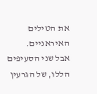את הטילים האיראניים.
אבל שני הסעיפים הללו, של הגרעין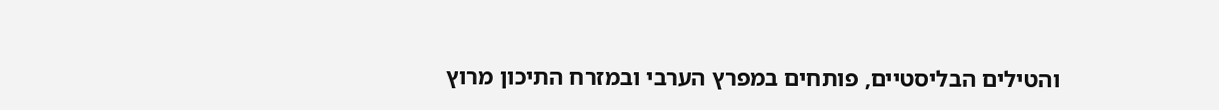והטילים הבליסטיים, פותחים במפרץ הערבי ובמזרח התיכון מרוץ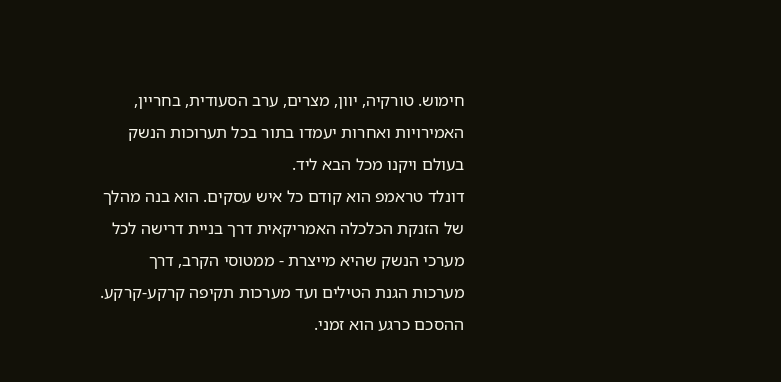חימוש. טורקיה, יוון, מצרים, ערב הסעודית, בחריין, האמירויות ואחרות יעמדו בתור בכל תערוכות הנשק בעולם ויקנו מכל הבא ליד.
דונלד טראמפ הוא קודם כל איש עסקים. הוא בנה מהלך של הזנקת הכלכלה האמריקאית דרך בניית דרישה לכל מערכי הנשק שהיא מייצרת - ממטוסי הקרב, דרך מערכות הגנת הטילים ועד מערכות תקיפה קרקע-קרקע. ההסכם כרגע הוא זמני.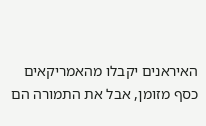האיראנים יקבלו מהאמריקאים כסף מזומן, אבל את התמורה הם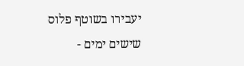יעבירו בשוטף פלוס שישים ימים -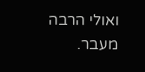ואולי הרבה מעבר.